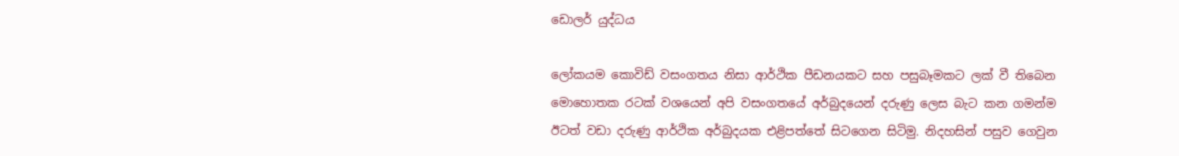ඩොලර් යුද්ධය

ලෝකයම කොවිඩ් වසංගතය නිසා ආර්ථික පීඩනයකට සහ පසුබෑමකට ලක් වී තිබෙන මොහොතක රටක් වශයෙන් අපි වසංගතයේ අර්බුදයෙන් දරුණු ලෙස බැට කන ගමන්ම ඊටත් වඩා දරුණු ආර්ථික අර්බුදයක එළිපත්තේ සිටගෙන සිටිමු. නිදහසින් පසුව ගෙවුන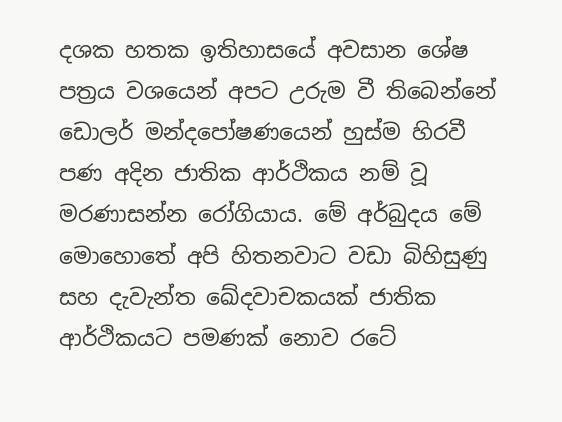දශක හතක ඉතිහාසයේ අවසාන ශේෂ පත්‍රය වශයෙන් අපට උරුම වී තිබෙන්නේ ඩොලර් මන්දපෝෂණයෙන් හුස්ම හිරවී පණ අදින ජාතික ආර්ථිකය නම් වූ මරණාසන්න රෝගියාය. මේ අර්බුදය මේ මොහොතේ අපි හිතනවාට වඩා බිහිසුණු සහ දැවැන්ත ඛේදවාචකයක් ජාතික ආර්ථිකයට පමණක් නොව රටේ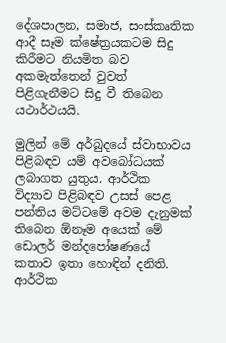දේශපාලන, සමාජ, සංස්කෘතික ආදී සෑම ක්ෂේත්‍රයකටම සිදු කිරීමට නියමිත බව අකමැත්තෙන් වුවත් පිළිගැනීමට සිදු වී තිබෙන යථාර්ථයයි.

මුලින් මේ අර්බුදයේ ස්වාභාවය පිළිබඳව යම් අවබෝධයක් ලබාගත යුතුය. ආර්ථික විද්‍යාව පිළිබඳව උසස් පෙළ පන්තිය මට්ටමේ අවම දැනුමක් තිබෙන ඕනෑම අයෙක් මේ ඩොලර් මන්දපෝෂණයේ කතාව ඉතා හොඳින් දනිති. ආර්ථික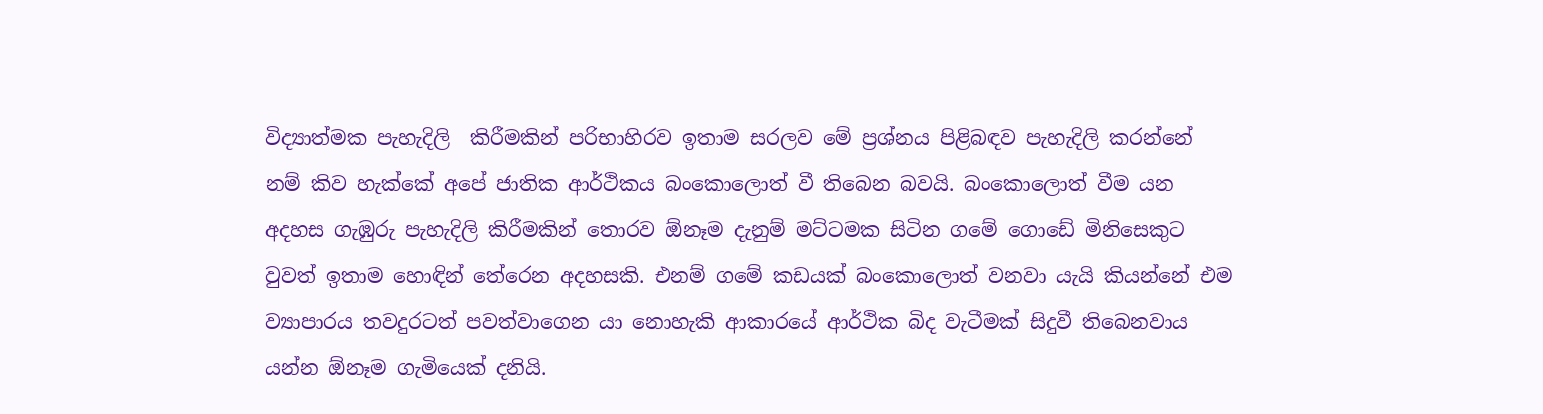විද්‍යාත්මක පැහැදිලි  කිරීමකින් පරිභාහිරව ඉතාම සරලව මේ ප්‍රශ්නය පිළිබඳව පැහැදිලි කරන්නේ නම් කිව හැක්කේ අපේ ජාතික ආර්ථිකය බංකොලොත් වී තිබෙන බවයි. බංකොලොත් වීම යන අදහස ගැඹුරු පැහැදිලි කිරීමකින් තොරව ඕනෑම දැනුම් මට්ටමක සිටින ගමේ ගොඩේ මිනිසෙකුට වුවත් ඉතාම හොඳින් තේරෙන අදහසකි. එනම් ගමේ කඩයක් බංකොලොත් වනවා යැයි කියන්නේ එම ව්‍යාපාරය තවදුරටත් පවත්වාගෙන යා නොහැකි ආකාරයේ ආර්ථික බිද වැටීමක් සිදුවී තිබෙනවාය යන්න ඕනෑම ගැමියෙක් දනියි.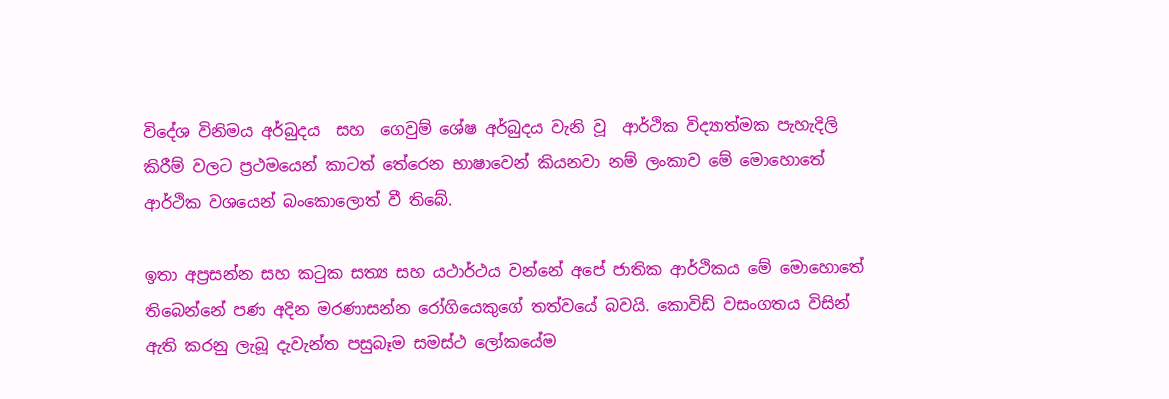විදේශ විනිමය අර්බුදය  සහ  ගෙවුම් ශේෂ අර්බුදය වැනි වූ  ආර්ථික විද්‍යාත්මක පැහැදිලි කිරීම් වලට ප්‍රථමයෙන් කාටත් තේරෙන භාෂාවෙන් කියනවා නම් ලංකාව මේ මොහොතේ ආර්ථික වශයෙන් බංකොලොත් වී තිබේ.

ඉතා අප්‍රසන්න සහ කටුක සත්‍ය සහ යථාර්ථය වන්නේ අපේ ජාතික ආර්ථිකය මේ මොහොතේ තිබෙන්නේ පණ අදින මරණාසන්න රෝගියෙකුගේ තත්වයේ බවයි. කොවිඩ් වසංගතය විසින් ඇති කරනු ලැබූ දැවැන්ත පසුබෑම සමස්ථ ලෝකයේම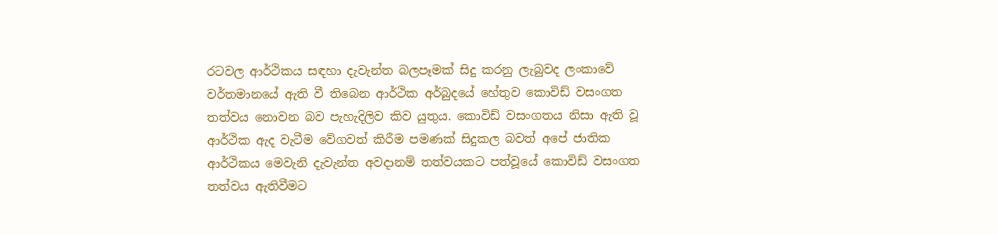රටවල ආර්ථිකය සඳහා දැවැන්ත බලපෑමක් සිදු කරනු ලැබුවද ලංකාවේ වර්තමානයේ ඇති වී තිබෙන ආර්ථික අර්බුදයේ හේතුව කොවිඩ් වසංගත තත්වය නොවන බව පැහැදිලිව කිව යුතුය. කොවිඩ් වසංගතය නිසා ඇති වූ ආර්ථික ඇද වැටීම වේගවත් කිරීම පමණක් සිදුකල බවත් අපේ ජාතික ආර්ථිකය මෙවැනි දැවැන්ත අවදානම් තත්වයකට පත්වූයේ කොවිඩ් වසංගත තත්වය ඇතිවීමට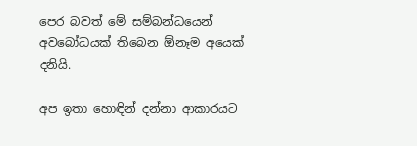පෙර බවත් මේ සම්බන්ධයෙන් අවබෝධයක් තිබෙන ඕනෑම අයෙක් දනියි.

අප ඉතා හොඳින් දන්නා ආකාරයට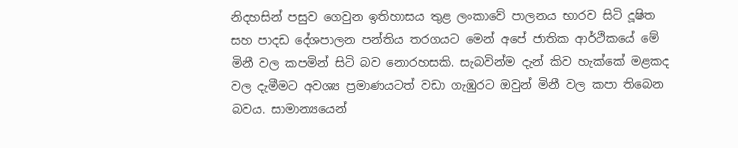නිදහසින් පසුව ගෙවුන ඉතිහාසය තුළ ලංකාවේ පාලනය භාරව සිටි දූෂිත සහ පාදඩ දේශපාලන පන්තිය තරගයට මෙන් අපේ ජාතික ආර්ථිකයේ මේ මිනී වල කපමින් සිටි බව නොරහසකි. සැබවින්ම දැන් කිව හැක්කේ මළකද වල දැමීමට අවශ්‍ය ප්‍රමාණයටත් වඩා ගැඹුරට ඔවුන් මිනී වල කපා තිබෙන බවය. සාමාන්‍යයෙන්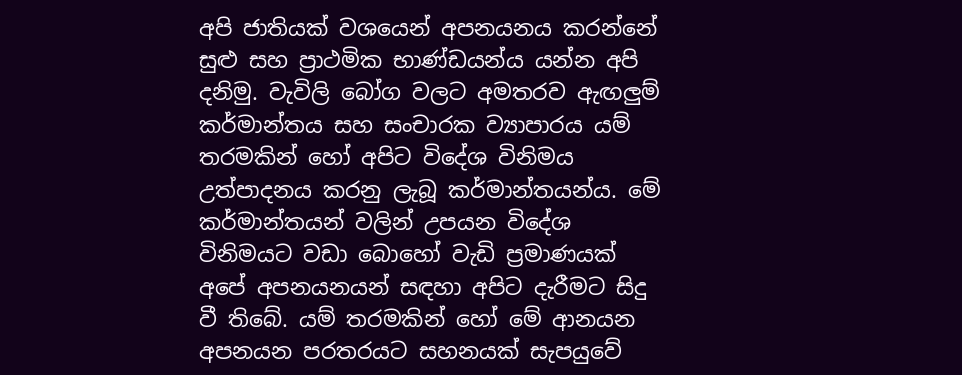අපි ජාතියක් වශයෙන් අපනයනය කරන්නේ සුළු සහ ප්‍රාථමික භාණ්ඩයන්ය යන්න අපි දනිමු. වැවිලි බෝග වලට අමතරව ඇඟලුම් කර්මාන්තය සහ සංචාරක ව්‍යාපාරය යම් තරමකින් හෝ අපිට විදේශ විනිමය උත්පාදනය කරනු ලැබූ කර්මාන්තයන්ය. මේ කර්මාන්තයන් වලින් උපයන විදේශ විනිමයට වඩා බොහෝ වැඩි ප්‍රමාණයක් අපේ අපනයනයන් සඳහා අපිට දැරීමට සිදු වී තිබේ. යම් තරමකින් හෝ මේ ආනයන අපනයන පරතරයට සහනයක් සැපයුවේ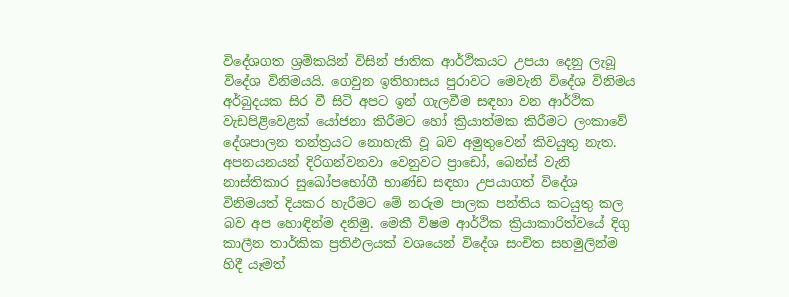විදේශගත ශ්‍රමිකයින් විසින් ජාතික ආර්ථිකයට උපයා දෙනු ලැබූ විදේශ විනිමයයි. ගෙවුන ඉතිහාසය පුරාවට මෙවැනි විදේශ විනිමය අර්බුදයක සිර වී සිටි අපට ඉන් ගැලවීම සඳහා වන ආර්ථික වැඩපිළිවෙළක් යෝජනා කිරීමට හෝ ක්‍රියාත්මක කිරීමට ලංකාවේ දේශපාලන තන්ත්‍රයට නොහැකි වූ බව අමුතුවෙන් කිවයුතු නැත. අපනයනයන් දිරිගන්වනවා වෙනුවට ප්‍රාඩෝ, බෙන්ස් වැනි නාස්තිකාර සුඛෝපභෝගී භාණ්ඩ සඳහා උපයාගත් විදේශ විනිමයත් දියකර හැරීමට මේ නරුම පාලක පන්තිය කටයුතු කල බව අප හොඳින්ම දනිමු. මෙකී විෂම ආර්ථික ක්‍රියාකාරිත්වයේ දිගු කාලීන තාර්කික ප්‍රතිඵලයක් වශයෙන් විදේශ සංචිත සහමුලින්ම හිදී යෑමත්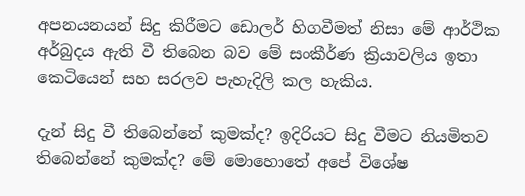අපනයනයන් සිදු කිරීමට ඩොලර් හිගවීමත් නිසා මේ ආර්ථික අර්බුදය ඇති වී තිබෙන බව මේ සංකීර්ණ ක්‍රියාවලිය ඉතා කෙටියෙන් සහ සරලව පැහැදිලි කල හැකිය.

දැන් සිදු වී තිබෙන්නේ කුමක්ද? ඉදිරියට සිදු වීමට නියමිතව තිබෙන්නේ කුමක්ද? මේ මොහොතේ අපේ විශේෂ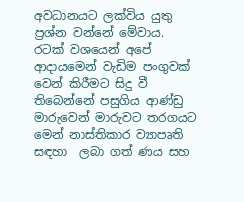අවධානයට ලක්විය යුතු ප්‍රශ්න වන්නේ මේවාය. රටක් වශයෙන් අපේ ආදායමෙන් වැඩිම පංගුවක් වෙන් කිරීමට සිදු වී තිබෙන්නේ පසුගිය ආණ්ඩු මාරුවෙන් මාරුවට තරගයට මෙන් නාස්තිකාර ව්‍යාපෘති සඳහා  ලබා ගත් ණය සහ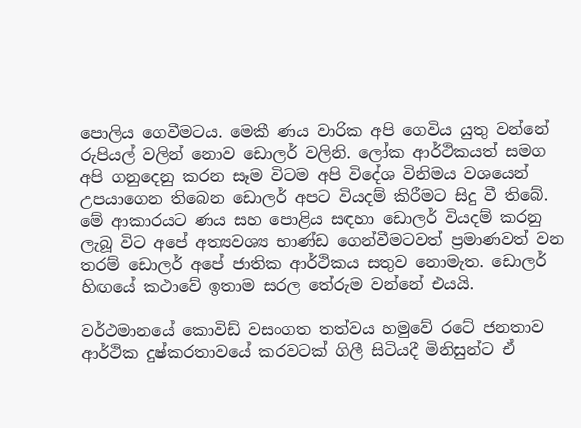පොලිය ගෙවීමටය. මෙකී ණය වාරික අපි ගෙවිය යුතු වන්නේ රුපියල් වලින් නොව ඩොලර් වලිනි. ලෝක ආර්ථිකයත් සමග අපි ගනුදෙනු කරන සෑම විටම අපි විදේශ විනිමය වශයෙන් උපයාගෙන තිබෙන ඩොලර් අපට වියදම් කිරීමට සිදු වී තිබේ. මේ ආකාරයට ණය සහ පොළිය සඳහා ඩොලර් වියදම් කරනු ලැබූ විට අපේ අත්‍යවශ්‍ය භාණ්ඩ ගෙන්වීමටවත් ප්‍රමාණවත් වන තරම් ඩොලර් අපේ ජාතික ආර්ථිකය සතුව නොමැත. ඩොලර් හිඟයේ කථාවේ ඉතාම සරල තේරුම වන්නේ එයයි.

වර්ථමානයේ කොවිඩ් වසංගත තත්වය හමුවේ රටේ ජනතාව ආර්ථික දුෂ්කරතාවයේ කරවටක් ගිලී සිටියදී මිනිසුන්ට ඒ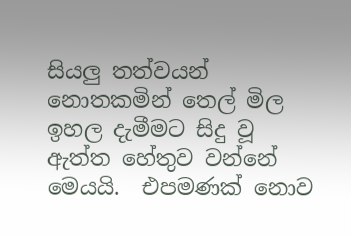සියලු තත්වයන් නොතකමින් තෙල් මිල ඉහල දැමීමට සිදු වූ ඇත්ත හේතුව වන්නේ මෙයයි.  එපමණක් නොව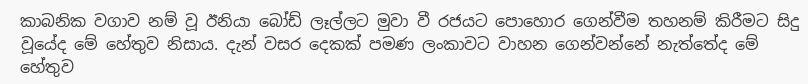කාබනික වගාව නම් වූ ඊනියා බෝඩ් ලෑල්ලට මුවා වී රජයට පොහොර ගෙන්වීම තහනම් කිරීමට සිදු වූයේද මේ හේතුව නිසාය. දැන් වසර දෙකක් පමණ ලංකාවට වාහන ගෙන්වන්නේ නැත්තේද මේ හේතුව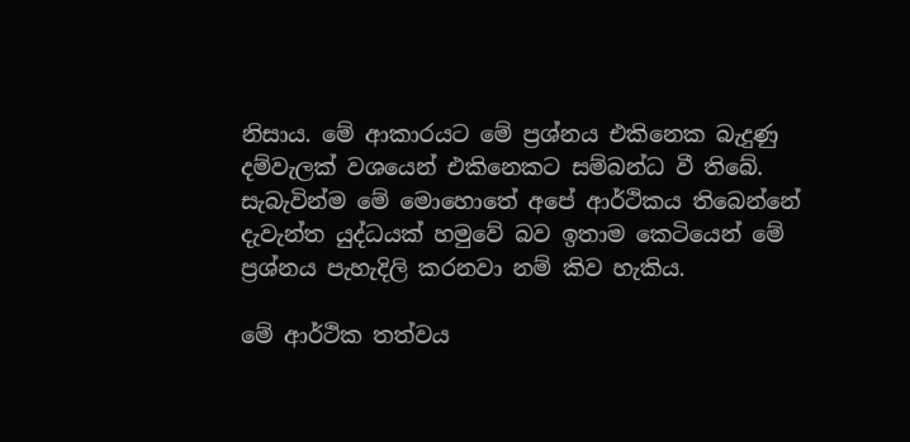නිසාය. මේ ආකාරයට මේ ප්‍රශ්නය එකිනෙක බැදුණු දම්වැලක් වශයෙන් එකිනෙකට සම්බන්ධ වී තිබේ.  සැබැවින්ම මේ මොහොතේ අපේ ආර්ථිකය තිබෙන්නේ දැවැන්ත යුද්ධයක් හමුවේ බව ඉතාම කෙටියෙන් මේ ප්‍රශ්නය පැහැදිලි කරනවා නම් කිව හැකිය.

මේ ආර්ථික තත්වය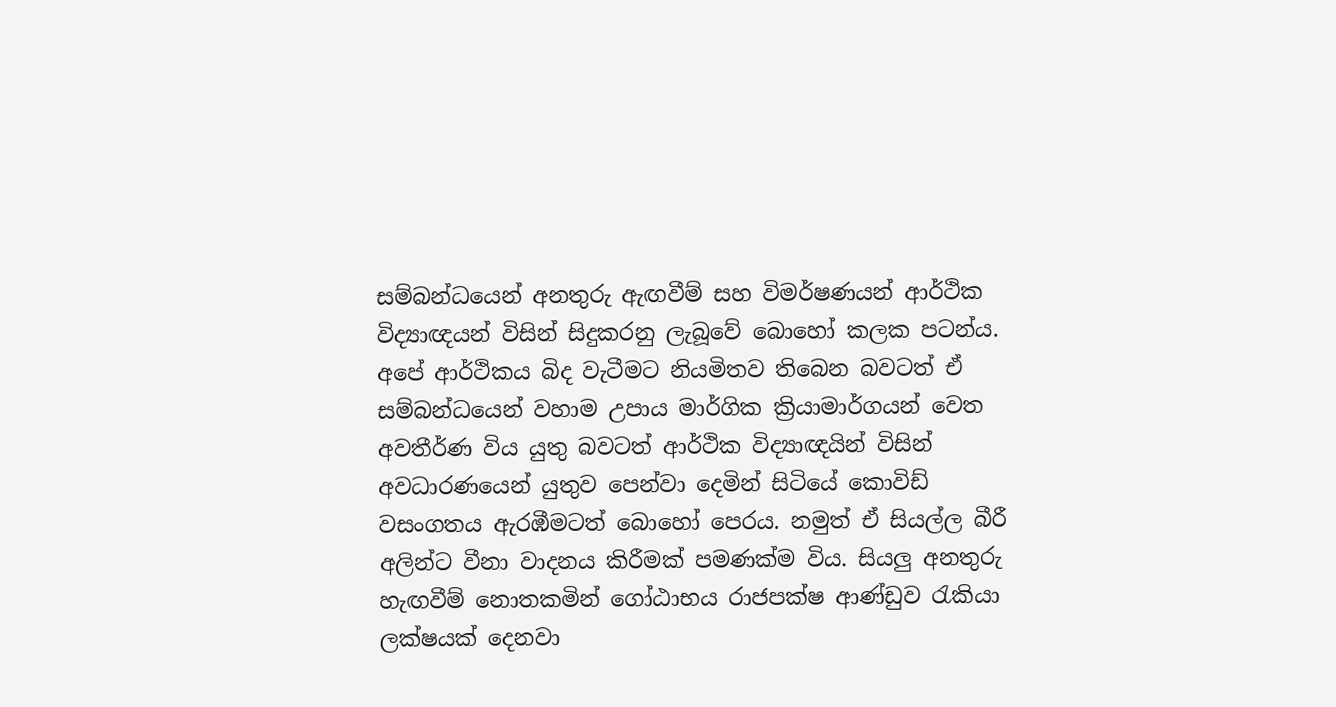සම්බන්ධයෙන් අනතුරු ඇඟවීම් සහ විමර්ෂණයන් ආර්ථික විද්‍යාඥයන් විසින් සිදුකරනු ලැබූවේ බොහෝ කලක පටන්ය. අපේ ආර්ථිකය බිද වැටීමට නියමිතව තිබෙන බවටත් ඒ සම්බන්ධයෙන් වහාම උපාය මාර්ගික ක්‍රියාමාර්ගයන් වෙත අවතීර්ණ විය යුතු බවටත් ආර්ථික විද්‍යාඥයින් විසින් අවධාරණයෙන් යුතුව පෙන්වා දෙමින් සිටියේ කොවිඩ් වසංගතය ඇරඹීමටත් බොහෝ පෙරය. නමුත් ඒ සියල්ල බීරී අලින්ට වීනා වාදනය කිරීමක් පමණක්ම විය. සියලු අනතුරු හැඟවීම් නොතකමින් ගෝඨාභය රාජපක්ෂ ආණ්ඩුව රැකියා ලක්ෂයක් දෙනවා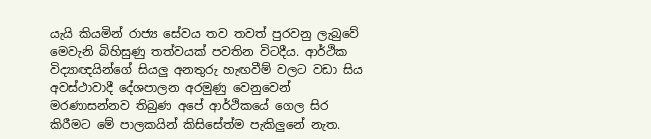යැයි කියමින් රාජ්‍ය සේවය තව තවත් පුරවනු ලැබුවේ මෙවැනි බිහිසුණු තත්වයක් පවතින විටදීය. ආර්ථික විද්‍යාඥයින්ගේ සියලු අනතුරු හැඟවීම් වලට වඩා සිය අවස්ථාවාදී දේශපාලන අරමුණු වෙනුවෙන් මරණාසන්නව තිබුණ අපේ ආර්ථිකයේ ගෙල සිර කිරීමට මේ පාලකයින් කිසිසේත්ම පැකිලුනේ නැත.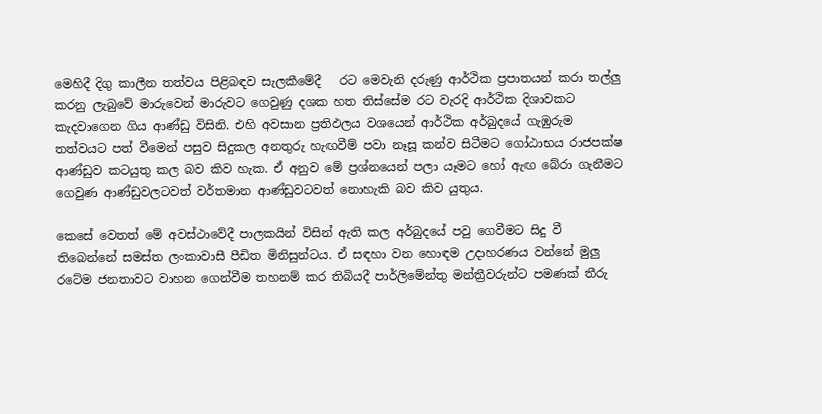මෙහිදී දිගු කාලීන තත්වය පිළිබඳව සැලකීමේදී   රට මෙවැනි දරුණු ආර්ථික ප්‍රපාතයන් කරා තල්ලු කරනු ලැබුවේ මාරුවෙන් මාරුවට ගෙවුණු දශක හත තිස්සේම රට වැරදි ආර්ථික දිශාවකට කැදවාගෙන ගිය ආණ්ඩු විසිනි. එහි අවසාන ප්‍රතිඵලය වශයෙන් ආර්ථික අර්බුදයේ ගැඹුරුම තත්වයට පත් වීමෙන් පසුව සිදුකල අනතුරු හැඟවීම් පවා නෑසූ කන්ව සිටීමට ගෝඨාභය රාජපක්ෂ ආණ්ඩුව කටයුතු කල බව කිව හැක. ඒ අනුව මේ ප්‍රශ්නයෙන් පලා යෑමට හෝ ඇඟ බේරා ගැනීමට ගෙවුණ ආණ්ඩුවලටවත් වර්තමාන ආණ්ඩුවටවත් නොහැකි බව කිව යුතුය.

කෙසේ වෙතත් මේ අවස්ථාවේදී පාලකයින් විසින් ඇති කල අර්බුදයේ පවු ගෙවීමට සිදු වී තිබෙන්නේ සමස්ත ලංකාවාසී පීඩිත මිනිසුන්ටය. ඒ සඳහා වන හොඳම උදාහරණය වන්නේ මුලු රටේම ජනතාවට වාහන ගෙන්වීම තහනම් කර තිබියදී පාර්ලිමේන්තු මන්ත්‍රීවරුන්ට පමණක් තීරු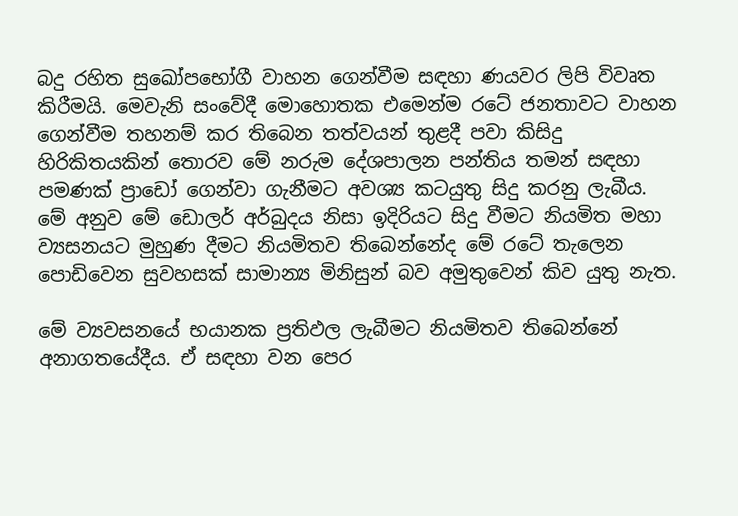බදු රහිත සුඛෝපභෝගී වාහන ගෙන්වීම සඳහා ණයවර ලිපි විවෘත කිරීමයි. මෙවැනි සංවේදී මොහොතක එමෙන්ම රටේ ජනතාවට වාහන ගෙන්වීම තහනම් කර තිබෙන තත්වයන් තුළදී පවා කිසිදු හිරිකිතයකින් තොරව මේ නරුම දේශපාලන පන්තිය තමන් සඳහා පමණක් ප්‍රාඩෝ ගෙන්වා ගැනීමට අවශ්‍ය කටයුතු සිදු කරනු ලැබීය. මේ අනුව මේ ඩොලර් අර්බුදය නිසා ඉදිරියට සිදු වීමට නියමිත මහා ව්‍යසනයට මුහුණ දීමට නියමිතව තිබෙන්නේද මේ රටේ තැලෙන පොඩිවෙන සුවහසක් සාමාන්‍ය මිනිසුන් බව අමුතුවෙන් කිව යුතු නැත.

මේ ව්‍යවසනයේ භයානක ප්‍රතිඵල ලැබීමට නියමිතව තිබෙන්නේ අනාගතයේදීය. ඒ සඳහා වන පෙර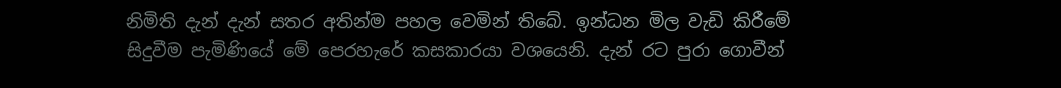නිමිති දැන් දැන් සතර අතින්ම පහල වෙමින් තිබේ. ඉන්ධන මිල වැඩි කිරීමේ සිදුවීම පැමිණියේ මේ පෙරහැරේ කසකාරයා වශයෙනි. දැන් රට පුරා ගොවීන්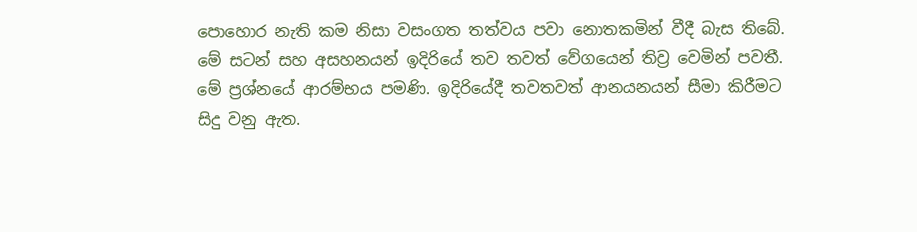පොහොර නැති කම නිසා වසංගත තත්වය පවා නොතකමින් වීදී බැස තිබේ. මේ සටන් සහ අසහනයන් ඉදිරියේ තව තවත් වේගයෙන් තිව්‍ර වෙමින් පවතී. මේ ප්‍රශ්නයේ ආරම්භය පමණි. ඉදිරියේදී තවතවත් ආනයනයන් සීමා කිරීමට සිදු වනු ඇත.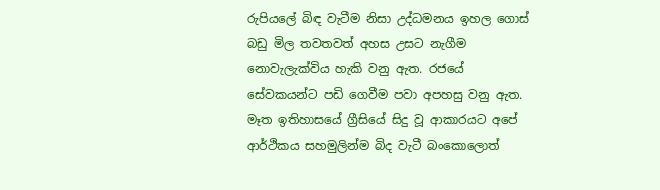රුපියලේ බිඳ වැටීම නිසා උද්ධමනය ඉහල ගොස් බඩු මිල තවතවත් අහස උසට නැගීම නොවැලැක්විය හැකි වනු ඇත. රජයේ සේවකයන්ට පඩි ගෙවීම පවා අපහසු වනු ඇත. මෑත ඉතිහාසයේ ග්‍රීසියේ සිදු වූ ආකාරයට අපේ ආර්ථිකය සහමුලින්ම බිද වැටී බංකොලොත්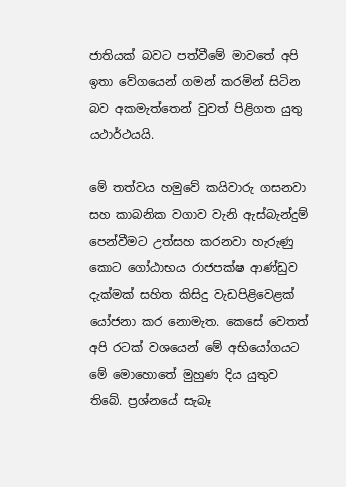ජාතියක් බවට පත්වීමේ මාවතේ අපි ඉතා වේගයෙන් ගමන් කරමින් සිටින බව අකමැත්තෙන් වුවත් පිළිගත යුතු යථාර්ථයයි.

මේ තත්වය හමුවේ කයිවාරු ගසනවා සහ කාබනික වගාව වැනි ඇස්බැන්දුම් පෙන්වීමට උත්සහ කරනවා හැරුණු කොට ගෝඨාභය රාජපක්ෂ ආණ්ඩුව දැක්මක් සහිත කිසිදු වැඩපිළිවෙළක් යෝජනා කර නොමැත. කෙසේ වෙතත් අපි රටක් වශයෙන් මේ අභියෝගයට මේ මොහොතේ මුහුණ දිය යුතුව තිබේ. ප්‍රශ්නයේ සැබෑ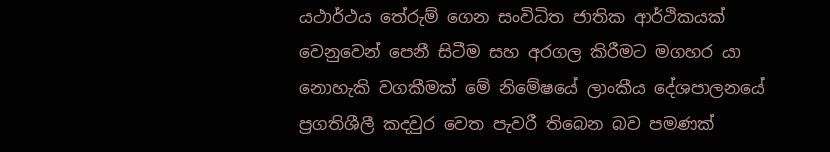යථාර්ථය තේරුම් ගෙන සංවිධිත ජාතික ආර්ථිකයක් වෙනුවෙන් පෙනී සිටීම සහ අරගල කිරීමට මගහර යා නොහැකි වගකීමක් මේ නිමේෂයේ ලාංකීය දේශපාලනයේ ප්‍රගතිශීලී කදවුර වෙත පැවරී තිබෙන බව පමණක්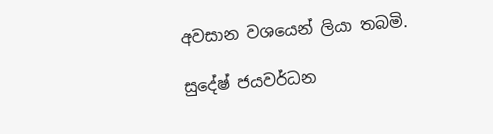අවසාන වශයෙන් ලියා තබමි.

සුදේෂ් ජයවර්ධන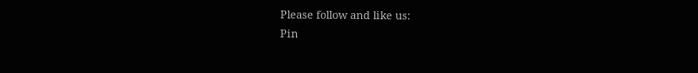Please follow and like us:
Pin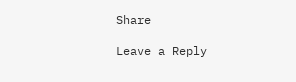Share

Leave a Reply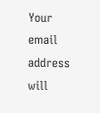Your email address will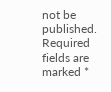not be published. Required fields are marked *